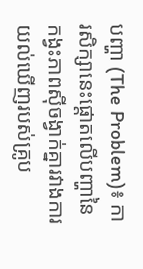បញ្ហា (The Problem)៖ ការសិក្សានេះផ្តោតលើបញ្ហានៃកង្វះភាពស៊ីចង្វាក់គ្នារវាងការយល់ឃើញរបស់គ្រូប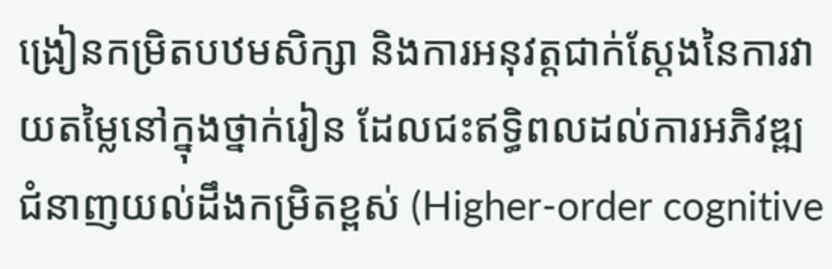ង្រៀនកម្រិតបឋមសិក្សា និងការអនុវត្តជាក់ស្តែងនៃការវាយតម្លៃនៅក្នុងថ្នាក់រៀន ដែលជះឥទ្ធិពលដល់ការអភិវឌ្ឍជំនាញយល់ដឹងកម្រិតខ្ពស់ (Higher-order cognitive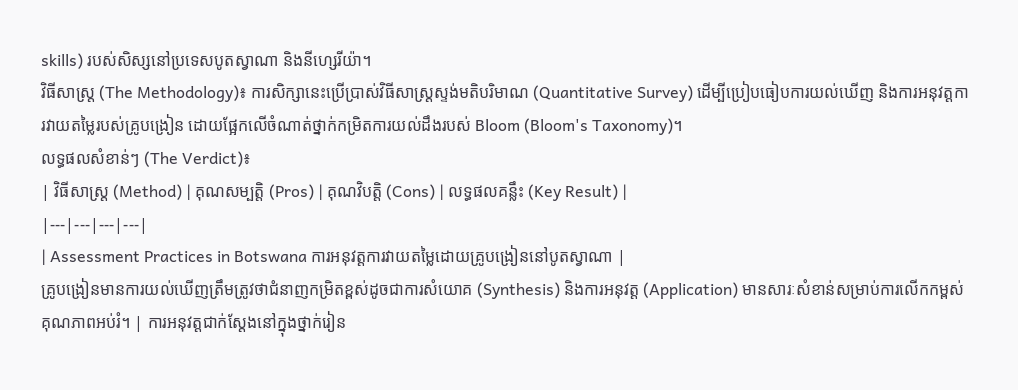skills) របស់សិស្សនៅប្រទេសបូតស្វាណា និងនីហ្សេរីយ៉ា។
វិធីសាស្ត្រ (The Methodology)៖ ការសិក្សានេះប្រើប្រាស់វិធីសាស្ត្រស្ទង់មតិបរិមាណ (Quantitative Survey) ដើម្បីប្រៀបធៀបការយល់ឃើញ និងការអនុវត្តការវាយតម្លៃរបស់គ្រូបង្រៀន ដោយផ្អែកលើចំណាត់ថ្នាក់កម្រិតការយល់ដឹងរបស់ Bloom (Bloom's Taxonomy)។
លទ្ធផលសំខាន់ៗ (The Verdict)៖
| វិធីសាស្ត្រ (Method) | គុណសម្បត្តិ (Pros) | គុណវិបត្តិ (Cons) | លទ្ធផលគន្លឹះ (Key Result) |
|---|---|---|---|
| Assessment Practices in Botswana ការអនុវត្តការវាយតម្លៃដោយគ្រូបង្រៀននៅបូតស្វាណា |
គ្រូបង្រៀនមានការយល់ឃើញត្រឹមត្រូវថាជំនាញកម្រិតខ្ពស់ដូចជាការសំយោគ (Synthesis) និងការអនុវត្ត (Application) មានសារៈសំខាន់សម្រាប់ការលើកកម្ពស់គុណភាពអប់រំ។ | ការអនុវត្តជាក់ស្តែងនៅក្នុងថ្នាក់រៀន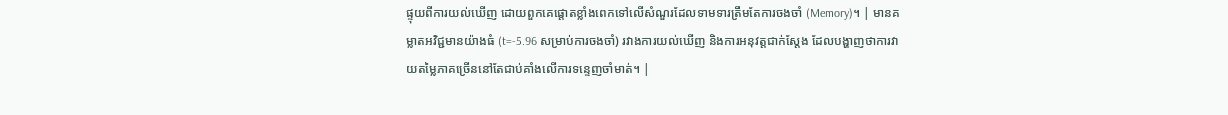ផ្ទុយពីការយល់ឃើញ ដោយពួកគេផ្តោតខ្លាំងពេកទៅលើសំណួរដែលទាមទារត្រឹមតែការចងចាំ (Memory)។ | មានគម្លាតអវិជ្ជមានយ៉ាងធំ (t=-5.96 សម្រាប់ការចងចាំ) រវាងការយល់ឃើញ និងការអនុវត្តជាក់ស្តែង ដែលបង្ហាញថាការវាយតម្លៃភាគច្រើននៅតែជាប់គាំងលើការទន្ទេញចាំមាត់។ |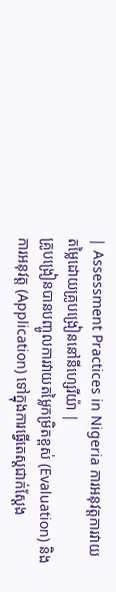| Assessment Practices in Nigeria ការអនុវត្តការវាយតម្លៃដោយគ្រូបង្រៀននៅនីហ្សេរីយ៉ា |
គ្រូបង្រៀនបានបញ្ចូលការវាយតម្លៃកម្រិតខ្ពស់ (Evaluation) និងការអនុវត្ត (Application) ទៅក្នុងការធ្វើតេស្តជាក់ស្តែង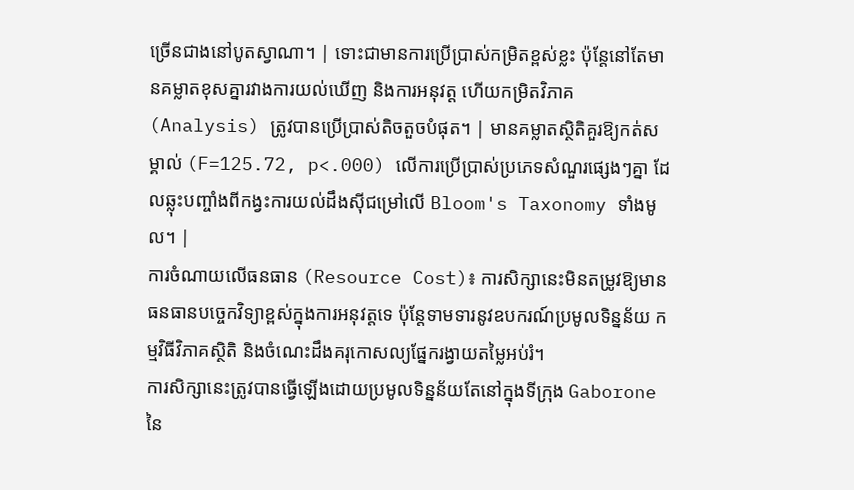ច្រើនជាងនៅបូតស្វាណា។ | ទោះជាមានការប្រើប្រាស់កម្រិតខ្ពស់ខ្លះ ប៉ុន្តែនៅតែមានគម្លាតខុសគ្នារវាងការយល់ឃើញ និងការអនុវត្ត ហើយកម្រិតវិភាគ (Analysis) ត្រូវបានប្រើប្រាស់តិចតួចបំផុត។ | មានគម្លាតស្ថិតិគួរឱ្យកត់សម្គាល់ (F=125.72, p<.000) លើការប្រើប្រាស់ប្រភេទសំណួរផ្សេងៗគ្នា ដែលឆ្លុះបញ្ចាំងពីកង្វះការយល់ដឹងស៊ីជម្រៅលើ Bloom's Taxonomy ទាំងមូល។ |
ការចំណាយលើធនធាន (Resource Cost)៖ ការសិក្សានេះមិនតម្រូវឱ្យមានធនធានបច្ចេកវិទ្យាខ្ពស់ក្នុងការអនុវត្តទេ ប៉ុន្តែទាមទារនូវឧបករណ៍ប្រមូលទិន្នន័យ កម្មវិធីវិភាគស្ថិតិ និងចំណេះដឹងគរុកោសល្យផ្នែករង្វាយតម្លៃអប់រំ។
ការសិក្សានេះត្រូវបានធ្វើឡើងដោយប្រមូលទិន្នន័យតែនៅក្នុងទីក្រុង Gaborone នៃ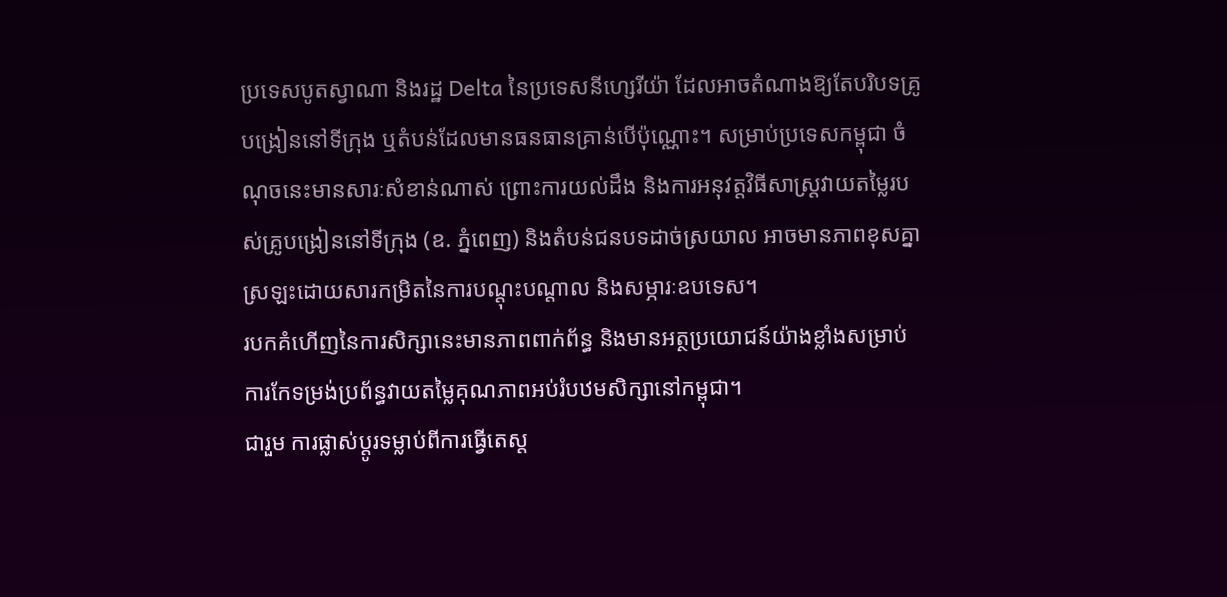ប្រទេសបូតស្វាណា និងរដ្ឋ Delta នៃប្រទេសនីហ្សេរីយ៉ា ដែលអាចតំណាងឱ្យតែបរិបទគ្រូបង្រៀននៅទីក្រុង ឬតំបន់ដែលមានធនធានគ្រាន់បើប៉ុណ្ណោះ។ សម្រាប់ប្រទេសកម្ពុជា ចំណុចនេះមានសារៈសំខាន់ណាស់ ព្រោះការយល់ដឹង និងការអនុវត្តវិធីសាស្ត្រវាយតម្លៃរបស់គ្រូបង្រៀននៅទីក្រុង (ឧ. ភ្នំពេញ) និងតំបន់ជនបទដាច់ស្រយាល អាចមានភាពខុសគ្នាស្រឡះដោយសារកម្រិតនៃការបណ្តុះបណ្តាល និងសម្ភារៈឧបទេស។
របកគំហើញនៃការសិក្សានេះមានភាពពាក់ព័ន្ធ និងមានអត្ថប្រយោជន៍យ៉ាងខ្លាំងសម្រាប់ការកែទម្រង់ប្រព័ន្ធវាយតម្លៃគុណភាពអប់រំបឋមសិក្សានៅកម្ពុជា។
ជារួម ការផ្លាស់ប្តូរទម្លាប់ពីការធ្វើតេស្ត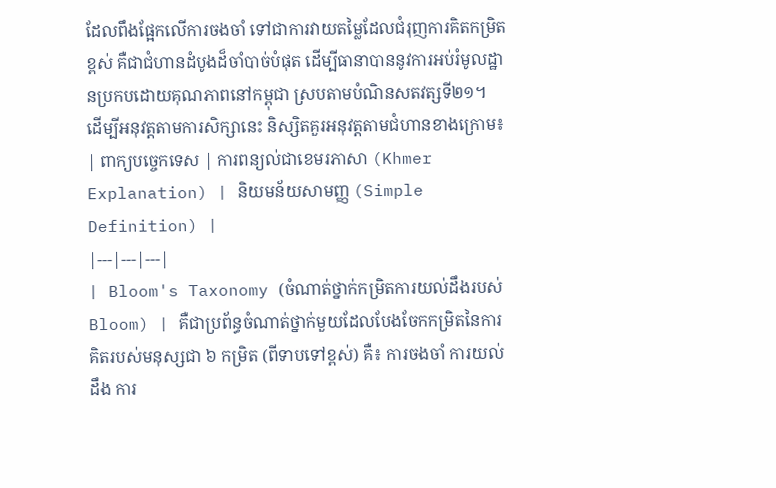ដែលពឹងផ្អែកលើការចងចាំ ទៅជាការវាយតម្លៃដែលជំរុញការគិតកម្រិតខ្ពស់ គឺជាជំហានដំបូងដ៏ចាំបាច់បំផុត ដើម្បីធានាបាននូវការអប់រំមូលដ្ឋានប្រកបដោយគុណភាពនៅកម្ពុជា ស្របតាមបំណិនសតវត្សទី២១។
ដើម្បីអនុវត្តតាមការសិក្សានេះ និស្សិតគួរអនុវត្តតាមជំហានខាងក្រោម៖
| ពាក្យបច្ចេកទេស | ការពន្យល់ជាខេមរភាសា (Khmer Explanation) | និយមន័យសាមញ្ញ (Simple Definition) |
|---|---|---|
| Bloom's Taxonomy (ចំណាត់ថ្នាក់កម្រិតការយល់ដឹងរបស់ Bloom) | គឺជាប្រព័ន្ធចំណាត់ថ្នាក់មួយដែលបែងចែកកម្រិតនៃការគិតរបស់មនុស្សជា ៦ កម្រិត (ពីទាបទៅខ្ពស់) គឺ៖ ការចងចាំ ការយល់ដឹង ការ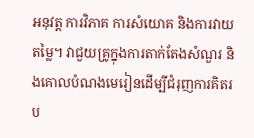អនុវត្ត ការវិភាគ ការសំយោគ និងការវាយតម្លៃ។ វាជួយគ្រូក្នុងការតាក់តែងសំណួរ និងគោលបំណងមេរៀនដើម្បីជំរុញការគិតរប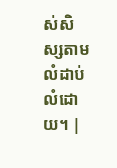ស់សិស្សតាមលំដាប់លំដោយ។ |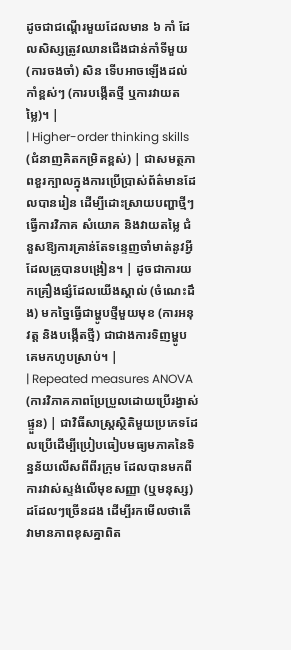ដូចជាជណ្តើរមួយដែលមាន ៦ កាំ ដែលសិស្សត្រូវឈានជើងជាន់កាំទីមួយ (ការចងចាំ) សិន ទើបអាចឡើងដល់កាំខ្ពស់ៗ (ការបង្កើតថ្មី ឬការវាយតម្លៃ)។ |
| Higher-order thinking skills (ជំនាញគិតកម្រិតខ្ពស់) | ជាសមត្ថភាពខួរក្បាលក្នុងការប្រើប្រាស់ព័ត៌មានដែលបានរៀន ដើម្បីដោះស្រាយបញ្ហាថ្មីៗ ធ្វើការវិភាគ សំយោគ និងវាយតម្លៃ ជំនួសឱ្យការគ្រាន់តែទន្ទេញចាំមាត់នូវអ្វីដែលគ្រូបានបង្រៀន។ | ដូចជាការយកគ្រឿងផ្សំដែលយើងស្គាល់ (ចំណេះដឹង) មកច្នៃធ្វើជាម្ហូបថ្មីមួយមុខ (ការអនុវត្ត និងបង្កើតថ្មី) ជាជាងការទិញម្ហូបគេមកហូបស្រាប់។ |
| Repeated measures ANOVA (ការវិភាគភាពប្រែប្រួលដោយប្រើរង្វាស់ផ្ទួន) | ជាវិធីសាស្ត្រស្ថិតិមួយប្រភេទដែលប្រើដើម្បីប្រៀបធៀបមធ្យមភាគនៃទិន្នន័យលើសពីពីរក្រុម ដែលបានមកពីការវាស់ស្ទង់លើមុខសញ្ញា (ឬមនុស្ស) ដដែលៗច្រើនដង ដើម្បីរកមើលថាតើវាមានភាពខុសគ្នាពិត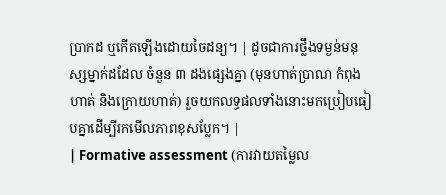ប្រាកដ ឬកើតឡើងដោយចៃដន្យ។ | ដូចជាការថ្លឹងទម្ងន់មនុស្សម្នាក់ដដែល ចំនួន ៣ ដងផ្សេងគ្នា (មុនហាត់ប្រាណ កំពុងហាត់ និងក្រោយហាត់) រួចយកលទ្ធផលទាំងនោះមកប្រៀបធៀបគ្នាដើម្បីរកមើលភាពខុសប្លែក។ |
| Formative assessment (ការវាយតម្លៃល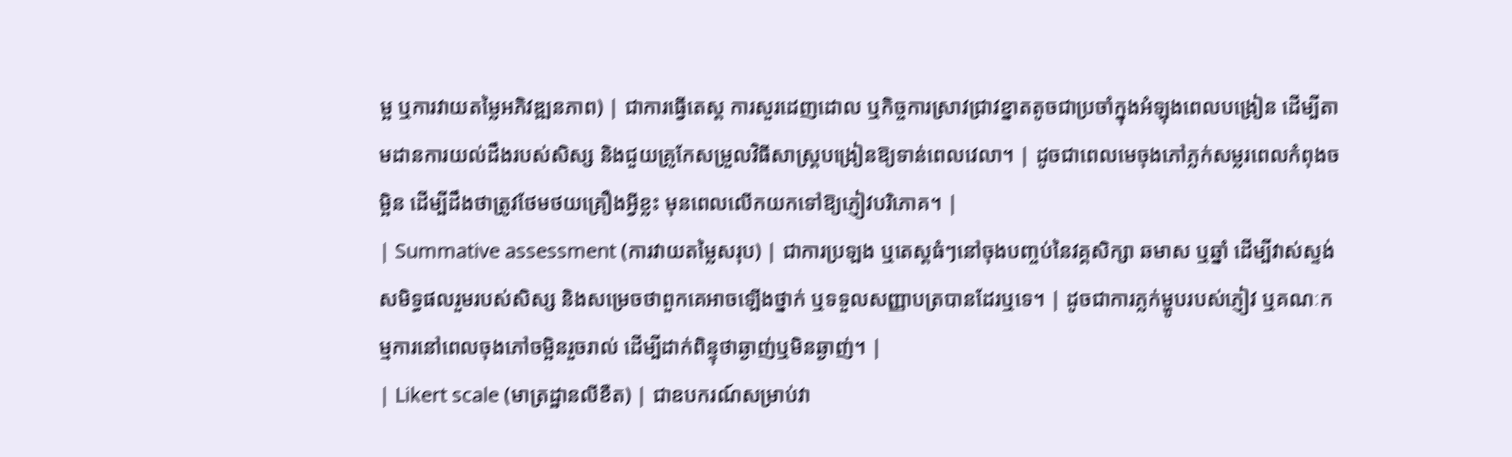ម្អ ឬការវាយតម្លៃអភិវឌ្ឍនភាព) | ជាការធ្វើតេស្ត ការសួរដេញដោល ឬកិច្ចការស្រាវជ្រាវខ្នាតតូចជាប្រចាំក្នុងអំឡុងពេលបង្រៀន ដើម្បីតាមដានការយល់ដឹងរបស់សិស្ស និងជួយគ្រូកែសម្រួលវិធីសាស្ត្របង្រៀនឱ្យទាន់ពេលវេលា។ | ដូចជាពេលមេចុងភៅភ្លក់សម្លរពេលកំពុងចម្អិន ដើម្បីដឹងថាត្រូវថែមថយគ្រឿងអ្វីខ្លះ មុនពេលលើកយកទៅឱ្យភ្ញៀវបរិភោគ។ |
| Summative assessment (ការវាយតម្លៃសរុប) | ជាការប្រឡង ឬតេស្តធំៗនៅចុងបញ្ចប់នៃវគ្គសិក្សា ឆមាស ឬឆ្នាំ ដើម្បីវាស់ស្ទង់សមិទ្ធផលរួមរបស់សិស្ស និងសម្រេចថាពួកគេអាចឡើងថ្នាក់ ឬទទួលសញ្ញាបត្របានដែរឬទេ។ | ដូចជាការភ្លក់ម្ហូបរបស់ភ្ញៀវ ឬគណៈកម្មការនៅពេលចុងភៅចម្អិនរួចរាល់ ដើម្បីដាក់ពិន្ទុថាឆ្ងាញ់ឬមិនឆ្ងាញ់។ |
| Likert scale (មាត្រដ្ឋានលីខឺត) | ជាឧបករណ៍សម្រាប់វា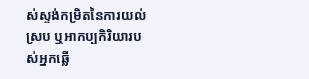ស់ស្ទង់កម្រិតនៃការយល់ស្រប ឬអាកប្បកិរិយារបស់អ្នកឆ្លើ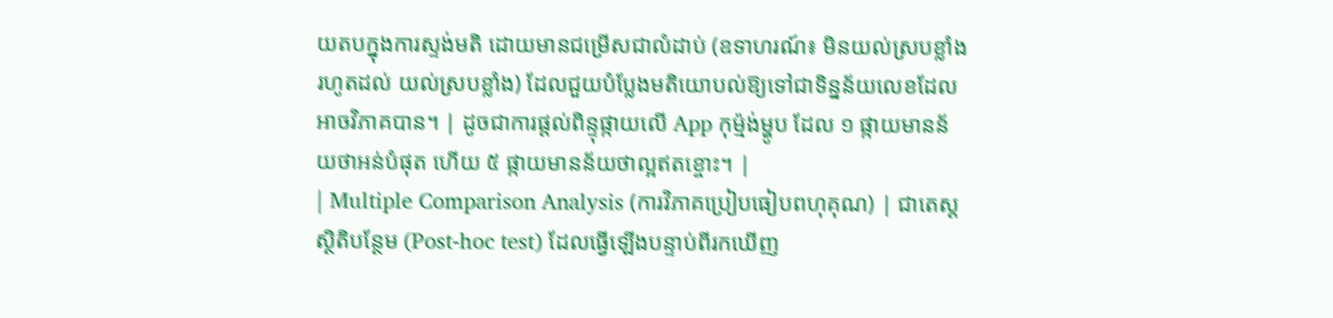យតបក្នុងការស្ទង់មតិ ដោយមានជម្រើសជាលំដាប់ (ឧទាហរណ៍៖ មិនយល់ស្របខ្លាំង រហូតដល់ យល់ស្របខ្លាំង) ដែលជួយបំប្លែងមតិយោបល់ឱ្យទៅជាទិន្នន័យលេខដែលអាចវិភាគបាន។ | ដូចជាការផ្តល់ពិន្ទុផ្កាយលើ App កុម្ម៉ង់ម្ហូប ដែល ១ ផ្កាយមានន័យថាអន់បំផុត ហើយ ៥ ផ្កាយមានន័យថាល្អឥតខ្ចោះ។ |
| Multiple Comparison Analysis (ការវិភាគប្រៀបធៀបពហុគុណ) | ជាតេស្តស្ថិតិបន្ថែម (Post-hoc test) ដែលធ្វើឡើងបន្ទាប់ពីរកឃើញ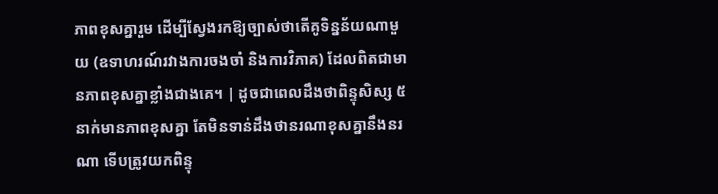ភាពខុសគ្នារួម ដើម្បីស្វែងរកឱ្យច្បាស់ថាតើគូទិន្នន័យណាមួយ (ឧទាហរណ៍រវាងការចងចាំ និងការវិភាគ) ដែលពិតជាមានភាពខុសគ្នាខ្លាំងជាងគេ។ | ដូចជាពេលដឹងថាពិន្ទុសិស្ស ៥ នាក់មានភាពខុសគ្នា តែមិនទាន់ដឹងថានរណាខុសគ្នានឹងនរណា ទើបត្រូវយកពិន្ទុ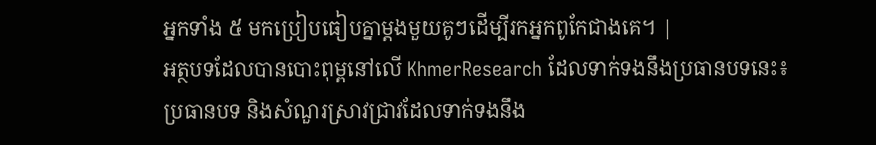អ្នកទាំង ៥ មកប្រៀបធៀបគ្នាម្តងមួយគូៗដើម្បីរកអ្នកពូកែជាងគេ។ |
អត្ថបទដែលបានបោះពុម្ពនៅលើ KhmerResearch ដែលទាក់ទងនឹងប្រធានបទនេះ៖
ប្រធានបទ និងសំណួរស្រាវជ្រាវដែលទាក់ទងនឹង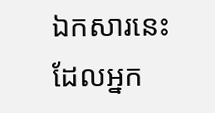ឯកសារនេះ ដែលអ្នក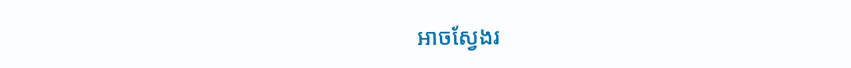អាចស្វែងរ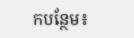កបន្ថែម៖